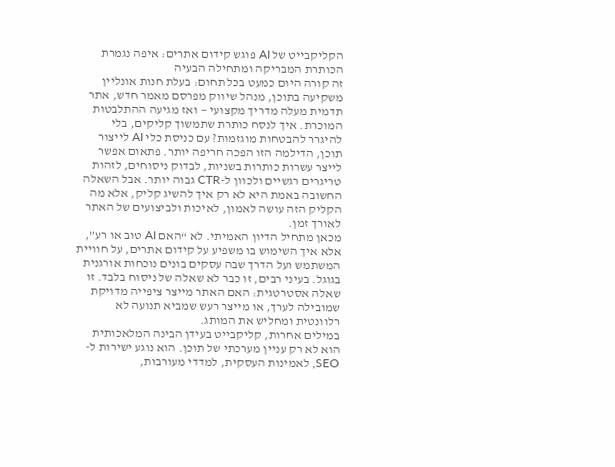הקליקבייט של AI פוגש קידום אתרים: איפה נגמרת הכותרת המבריקה ומתחילה הבעיה
זה קורה היום כמעט בכל תחום: בעלת חנות אונליין משקיעה בתוכן, מנהל שיווק מפרסם מאמר חדש, אתר תדמית מעלה מדריך מקצועי — ואז מגיעה ההתלבטות המוכרת. איך לנסח כותרת שתמשוך קליקים, בלי להיגרר להבטחות מוגזמות? עם כניסת כלי AI לייצור תוכן, הדילמה הזו הפכה חריפה יותר. פתאום אפשר לייצר עשרות כותרות בשניות, לבדוק ניסוחים, לזהות טריגרים רגשיים ולכוון ל-CTR גבוה יותר. אבל השאלה החשובה באמת היא לא רק איך להשיג קליק, אלא מה הקליק הזה עושה לאמון, לאיכות ולביצועים של האתר לאורך זמן.
מכאן מתחיל הדיון האמיתי. לא “האם AI טוב או רע”, אלא איך השימוש בו משפיע על קידום אתרים, על חוויית המשתמש ועל הדרך שבה עסקים בונים נוכחות אורגנית בגוגל. בעיני רבים, זו כבר לא שאלה של ניסוח בלבד. זו שאלה אסטרטגית: האם האתר מייצר ציפייה מדויקת שמובילה לערך, או מייצר רעש שמביא תנועה לא רלוונטית ומחליש את המותג.
במילים אחרות, קליקבייט בעידן הבינה המלאכותית הוא לא רק עניין מערכתי של תוכן. הוא נוגע ישירות ל-SEO, לאמינות העסקית, למדדי מעורבות,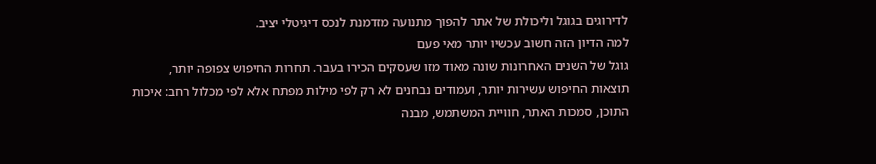לדירוגים בגוגל וליכולת של אתר להפוך מתנועה מזדמנת לנכס דיגיטלי יציב.
למה הדיון הזה חשוב עכשיו יותר מאי פעם
גוגל של השנים האחרונות שונה מאוד מזו שעסקים הכירו בעבר. תחרות החיפוש צפופה יותר, תוצאות החיפוש עשירות יותר, ועמודים נבחנים לא רק לפי מילות מפתח אלא לפי מכלול רחב: איכות התוכן, סמכות האתר, חוויית המשתמש, מבנה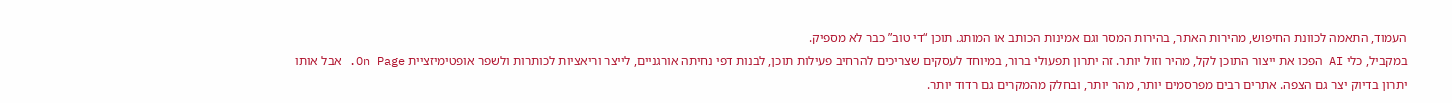העמוד, התאמה לכוונת החיפוש, מהירות האתר, בהירות המסר וגם אמינות הכותב או המותג. תוכן “די טוב” כבר לא מספיק.
במקביל, כלי AI הפכו את ייצור התוכן לקל, מהיר וזול יותר. זה יתרון תפעולי ברור, במיוחד לעסקים שצריכים להרחיב פעילות תוכן, לבנות דפי נחיתה אורגניים, לייצר וריאציות לכותרות ולשפר אופטימיזציית On Page. אבל אותו יתרון בדיוק יצר גם הצפה. אתרים רבים מפרסמים יותר, מהר יותר, ובחלק מהמקרים גם רדוד יותר.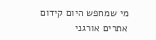מי שמחפש היום קידום אתרים אורגני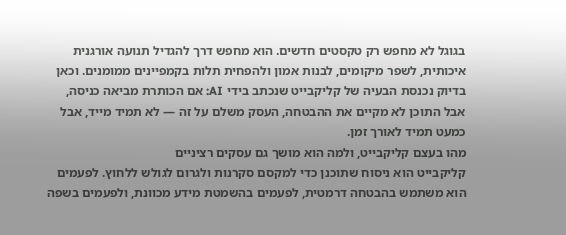בגוגל לא מחפש רק טקסטים חדשים. הוא מחפש דרך להגדיל תנועה אורגנית איכותית, לשפר מיקומים, לבנות אמון ולהפחית תלות בקמפיינים ממומנים. וכאן בדיוק נכנסת הבעיה של קליקבייט שנכתב בידי AI: אם הכותרת מביאה כניסה, אבל התוכן לא מקיים את ההבטחה, העסק משלם על זה — לא תמיד מייד, אבל כמעט תמיד לאורך זמן.
מהו בעצם קליקבייט, ולמה הוא מושך גם עסקים רציניים
קליקבייט הוא ניסוח שתוכנן כדי למקסם סקרנות ולגרום לגולש ללחוץ. לפעמים הוא משתמש בהבטחה דרמטית, לפעמים בהשמטת מידע מכוונת, ולפעמים בשפה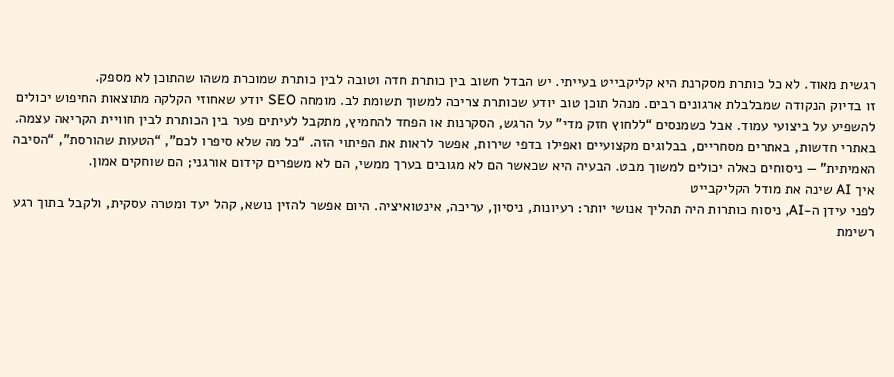רגשית מאוד. לא כל כותרת מסקרנת היא קליקבייט בעייתי. יש הבדל חשוב בין כותרת חדה וטובה לבין כותרת שמוכרת משהו שהתוכן לא מספק.
זו בדיוק הנקודה שמבלבלת ארגונים רבים. מנהל תוכן טוב יודע שכותרת צריכה למשוך תשומת לב. מומחה SEO יודע שאחוזי הקלקה מתוצאות החיפוש יכולים להשפיע על ביצועי עמוד. אבל כשמנסים “ללחוץ חזק מדי” על הרגש, הסקרנות או הפחד להחמיץ, מתקבל לעיתים פער בין הכותרת לבין חוויית הקריאה עצמה.
באתרי חדשות, באתרים מסחריים, בבלוגים מקצועיים ואפילו בדפי שירות, אפשר לראות את הפיתוי הזה. “כל מה שלא סיפרו לכם”, “הטעות שהורסת”, “הסיבה האמיתית” — ניסוחים כאלה יכולים למשוך מבט. הבעיה היא שכאשר הם לא מגובים בערך ממשי, הם לא משפרים קידום אורגני; הם שוחקים אמון.
איך AI שינה את מודל הקליקבייט
לפני עידן ה-AI, ניסוח כותרות היה תהליך אנושי יותר: רעיונות, ניסיון, עריכה, אינטואיציה. היום אפשר להזין נושא, קהל יעד ומטרה עסקית, ולקבל בתוך רגע רשימת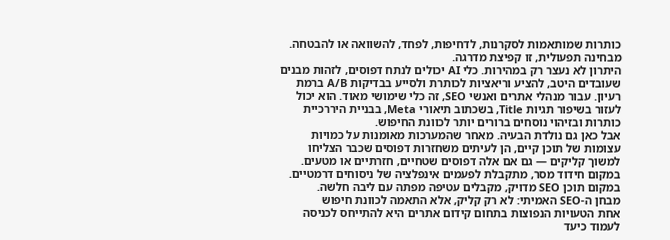כותרות שמותאמות לסקרנות, לדחיפות, לפחד, להשוואה או להבטחה. מבחינה תפעולית, זו קפיצת מדרגה.
היתרון לא נעצר רק במהירות. כלי AI יכולים לנתח דפוסים, לזהות מבנים שעובדים היטב, להציע וריאציות לכותרת ולסייע בבדיקות A/B ברמת רעיון. עבור מנהלי אתרים ואנשי SEO, זה כלי שימושי מאוד. הוא יכול לעזור בשיפור תגיות Title, בשכתוב תיאורי Meta, בבניית היררכיית כותרות ובזיהוי נוסחים ברורים יותר לכוונת החיפוש.
אבל כאן גם נולדת הבעיה. מאחר שהמערכות מאומנות על כמויות עצומות של תוכן קיים, הן לעיתים משחזרות דפוסים שכבר הצליחו למשוך קליקים — גם אם אלה דפוסים שטחיים, חזרתיים או מטעים. במקום חידוד מסר, מתקבלת לפעמים אינפלציה של ניסוחים דרמטיים. במקום תוכן SEO מדויק, מקבלים עטיפה מפתה עם ליבה חלשה.
מבחן ה-SEO האמיתי: לא רק קליק, אלא התאמה לכוונת חיפוש
אחת הטעויות הנפוצות בתחום קידום אתרים היא להתייחס לכניסה לעמוד כיעד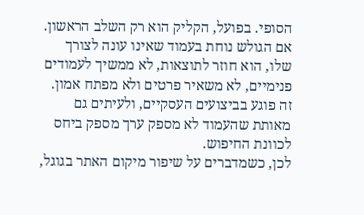הסופי. בפועל, הקליק הוא רק השלב הראשון. אם הגולש נוחת בעמוד שאינו עונה לצורך שלו, הוא חוזר לתוצאות, לא ממשיך לעמודים פנימיים, לא משאיר פרטים ולא מפתח אמון. זה פוגע בביצועים העסקיים, ולעיתים גם מאותת שהעמוד לא מספק ערך מספק ביחס לכוונת החיפוש.
לכן, כשמדברים על שיפור מיקום האתר בגוגל,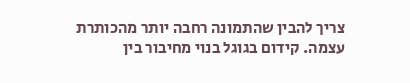צריך להבין שהתמונה רחבה יותר מהכותרת עצמה. קידום בגוגל בנוי מחיבור בין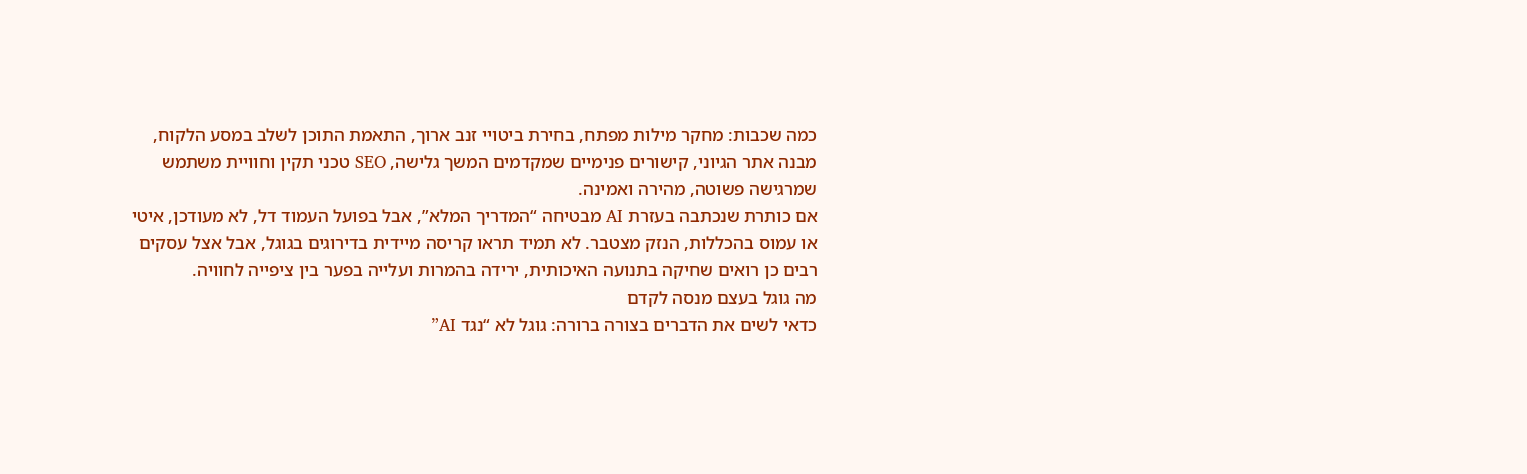כמה שכבות: מחקר מילות מפתח, בחירת ביטויי זנב ארוך, התאמת התוכן לשלב במסע הלקוח, מבנה אתר הגיוני, קישורים פנימיים שמקדמים המשך גלישה, SEO טכני תקין וחוויית משתמש שמרגישה פשוטה, מהירה ואמינה.
אם כותרת שנכתבה בעזרת AI מבטיחה “המדריך המלא”, אבל בפועל העמוד דל, לא מעודכן, איטי או עמוס בהכללות, הנזק מצטבר. לא תמיד תראו קריסה מיידית בדירוגים בגוגל, אבל אצל עסקים רבים כן רואים שחיקה בתנועה האיכותית, ירידה בהמרות ועלייה בפער בין ציפייה לחוויה.
מה גוגל בעצם מנסה לקדם
כדאי לשים את הדברים בצורה ברורה: גוגל לא “נגד AI”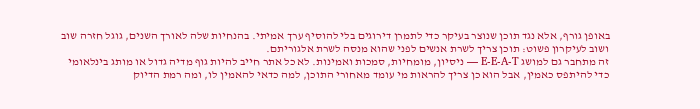באופן גורף, אלא נגד תוכן שנוצר בעיקר כדי לתמרן דירוגים בלי להוסיף ערך אמיתי. בהנחיות שלה לאורך השנים, גוגל חזרה שוב ושוב לעיקרון פשוט: תוכן צריך לשרת אנשים לפני שהוא מנסה לשרת אלגוריתם.
זה מתחבר גם למושג E-E-A-T — ניסיון, מומחיות, סמכות ואמינות. לא כל אתר חייב להיות גוף מדיה גדול או מותג בינלאומי כדי להיתפס כאמין, אבל הוא כן צריך להראות מי עומד מאחורי התוכן, למה כדאי להאמין לו, ומה רמת הדיוק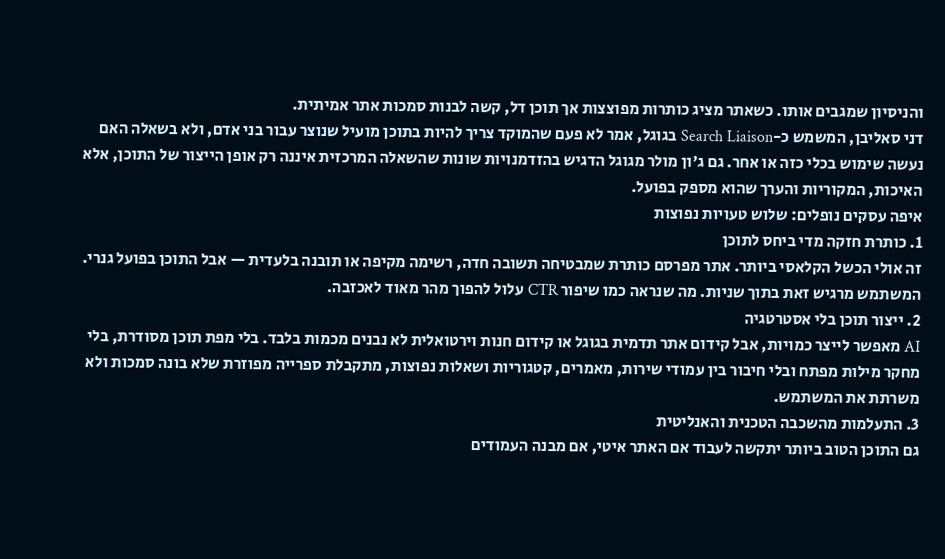והניסיון שמגבים אותו. כשאתר מציג כותרות מפוצצות אך תוכן דל, קשה לבנות סמכות אתר אמיתית.
דני סאליבן, המשמש כ-Search Liaison בגוגל, אמר לא פעם שהמוקד צריך להיות בתוכן מועיל שנוצר עבור בני אדם, ולא בשאלה האם נעשה שימוש בכלי כזה או אחר. גם ג'ון מולר מגוגל הדגיש בהזדמנויות שונות שהשאלה המרכזית איננה רק אופן הייצור של התוכן, אלא האיכות, המקוריות והערך שהוא מספק בפועל.
איפה עסקים נופלים: שלוש טעויות נפוצות
1. כותרת חזקה מדי ביחס לתוכן
זה אולי הכשל הקלאסי ביותר. אתר מפרסם כותרת שמבטיחה תשובה חדה, רשימה מקיפה או תובנה בלעדית — אבל התוכן בפועל גנרי. המשתמש מרגיש זאת בתוך שניות. מה שנראה כמו שיפור CTR עלול להפוך מהר מאוד לאכזבה.
2. ייצור תוכן בלי אסטרטגיה
AI מאפשר לייצר כמויות, אבל קידום אתר תדמית בגוגל או קידום חנות וירטואלית לא נבנים מכמות בלבד. בלי מפת תוכן מסודרת, בלי מחקר מילות מפתח ובלי חיבור בין עמודי שירות, מאמרים, קטגוריות ושאלות נפוצות, מתקבלת ספרייה מפוזרת שלא בונה סמכות ולא משרתת את המשתמש.
3. התעלמות מהשכבה הטכנית והאנליטית
גם התוכן הטוב ביותר יתקשה לעבוד אם האתר איטי, אם מבנה העמודים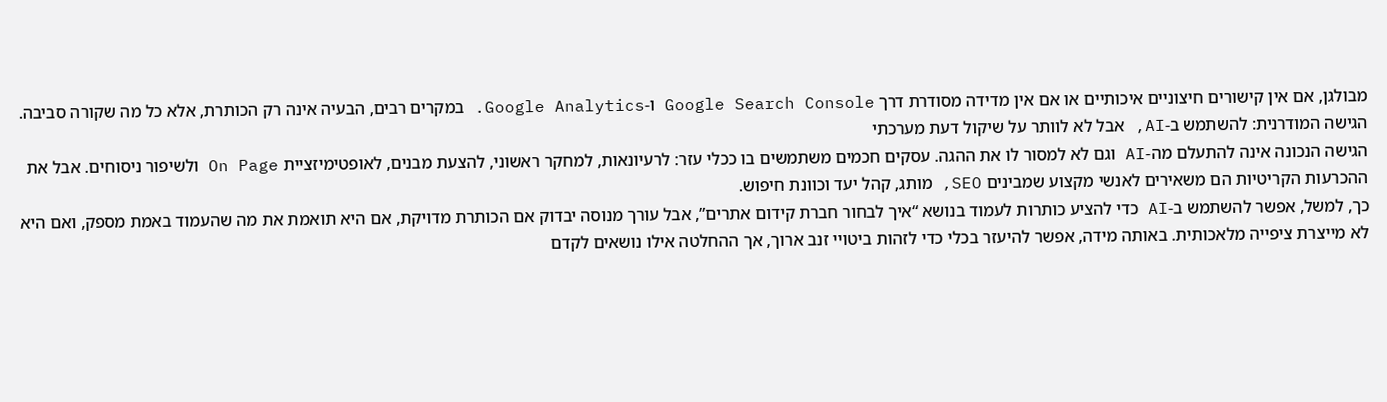מבולגן, אם אין קישורים חיצוניים איכותיים או אם אין מדידה מסודרת דרך Google Search Console ו-Google Analytics. במקרים רבים, הבעיה אינה רק הכותרת, אלא כל מה שקורה סביבה.
הגישה המודרנית: להשתמש ב-AI, אבל לא לוותר על שיקול דעת מערכתי
הגישה הנכונה אינה להתעלם מה-AI וגם לא למסור לו את ההגה. עסקים חכמים משתמשים בו ככלי עזר: לרעיונאות, למחקר ראשוני, להצעת מבנים, לאופטימיזציית On Page ולשיפור ניסוחים. אבל את ההכרעות הקריטיות הם משאירים לאנשי מקצוע שמבינים SEO, מותג, קהל יעד וכוונת חיפוש.
כך, למשל, אפשר להשתמש ב-AI כדי להציע כותרות לעמוד בנושא “איך לבחור חברת קידום אתרים”, אבל עורך מנוסה יבדוק אם הכותרת מדויקת, אם היא תואמת את מה שהעמוד באמת מספק, ואם היא לא מייצרת ציפייה מלאכותית. באותה מידה, אפשר להיעזר בכלי כדי לזהות ביטויי זנב ארוך, אך ההחלטה אילו נושאים לקדם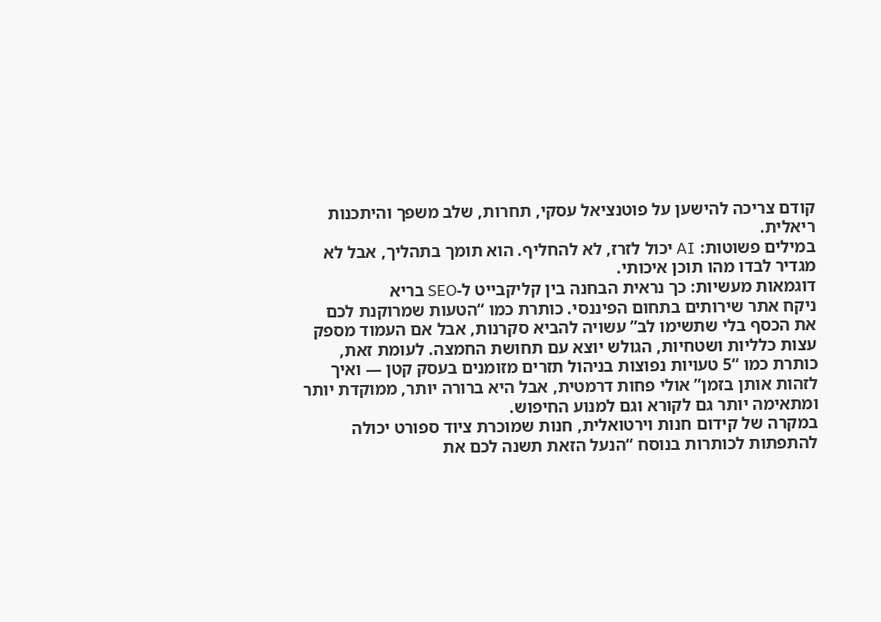קודם צריכה להישען על פוטנציאל עסקי, תחרות, שלב משפך והיתכנות ריאלית.
במילים פשוטות: AI יכול לזרז, לא להחליף. הוא תומך בתהליך, אבל לא מגדיר לבדו מהו תוכן איכותי.
דוגמאות מעשיות: כך נראית הבחנה בין קליקבייט ל-SEO בריא
ניקח אתר שירותים בתחום הפיננסי. כותרת כמו “הטעות שמרוקנת לכם את הכסף בלי שתשימו לב” עשויה להביא סקרנות, אבל אם העמוד מספק עצות כלליות ושטחיות, הגולש יוצא עם תחושת החמצה. לעומת זאת, כותרת כמו “5 טעויות נפוצות בניהול תזרים מזומנים בעסק קטן — ואיך לזהות אותן בזמן” אולי פחות דרמטית, אבל היא ברורה יותר, ממוקדת יותר ומתאימה יותר גם לקורא וגם למנוע החיפוש.
במקרה של קידום חנות וירטואלית, חנות שמוכרת ציוד ספורט יכולה להתפתות לכותרות בנוסח “הנעל הזאת תשנה לכם את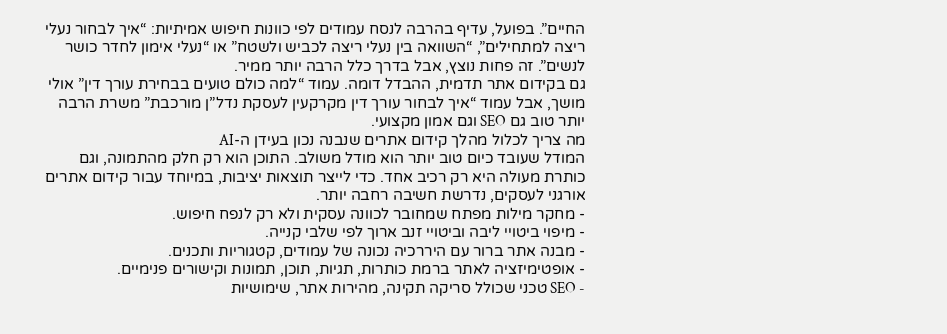החיים”. בפועל, עדיף בהרבה לנסח עמודים לפי כוונות חיפוש אמיתיות: “איך לבחור נעלי ריצה למתחילים”, “השוואה בין נעלי ריצה לכביש ולשטח” או “נעלי אימון לחדר כושר לנשים”. זה פחות נוצץ, אבל בדרך כלל הרבה יותר ממיר.
גם בקידום אתר תדמית, ההבדל דומה. עמוד “למה כולם טועים בבחירת עורך דין” אולי מושך, אבל עמוד “איך לבחור עורך דין מקרקעין לעסקת נדל”ן מורכבת” משרת הרבה יותר טוב גם SEO וגם אמון מקצועי.
מה צריך לכלול מהלך קידום אתרים שנבנה נכון בעידן ה-AI
המודל שעובד כיום טוב יותר הוא מודל משולב. התוכן הוא רק חלק מהתמונה, וגם כותרת מעולה היא רק רכיב אחד. כדי לייצר תוצאות יציבות, במיוחד עבור קידום אתרים אורגני לעסקים, נדרשת חשיבה רחבה יותר.
- מחקר מילות מפתח שמחובר לכוונה עסקית ולא רק לנפח חיפוש.
- מיפוי ביטויי ליבה וביטויי זנב ארוך לפי שלבי קנייה.
- מבנה אתר ברור עם היררכיה נכונה של עמודים, קטגוריות ותכנים.
- אופטימיזציה לאתר ברמת כותרות, תגיות, תוכן, תמונות וקישורים פנימיים.
- SEO טכני שכולל סריקה תקינה, מהירות אתר, שימושיות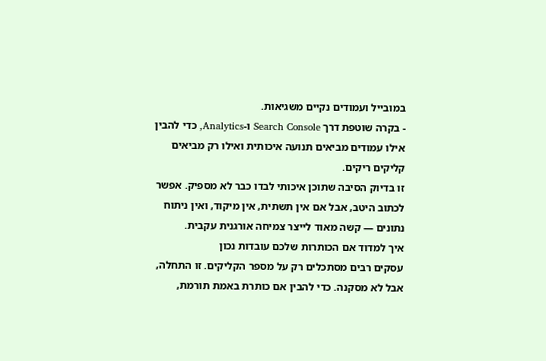במובייל ועמודים נקיים משגיאות.
- בקרה שוטפת דרך Search Console ו-Analytics, כדי להבין אילו עמודים מביאים תנועה איכותית ואילו רק מביאים קליקים ריקים.
זו בדיוק הסיבה שתוכן איכותי לבדו כבר לא מספיק. אפשר לכתוב היטב, אבל אם אין תשתית, אין מיקוד, ואין ניתוח נתונים — קשה מאוד לייצר צמיחה אורגנית עקבית.
איך למדוד אם הכותרות שלכם עובדות נכון
עסקים רבים מסתכלים רק על מספר הקליקים. זו התחלה, אבל לא מסקנה. כדי להבין אם כותרת באמת תורמת,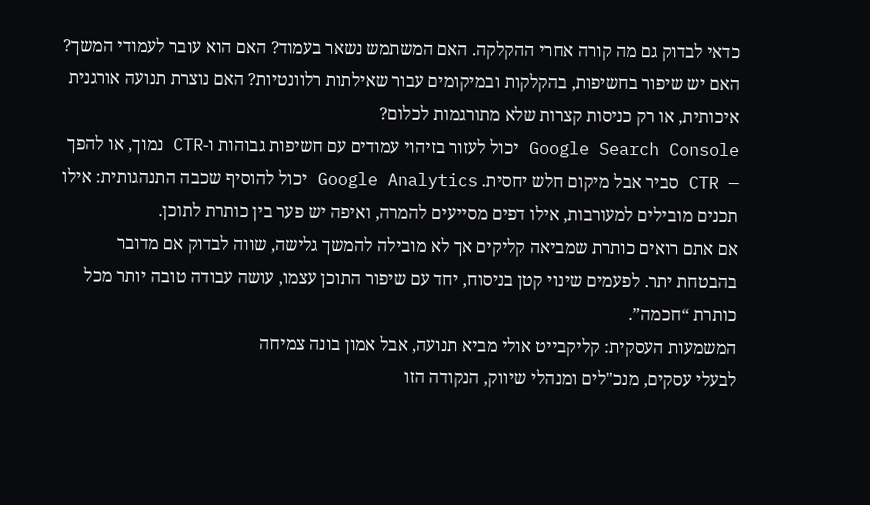כדאי לבדוק גם מה קורה אחרי ההקלקה. האם המשתמש נשאר בעמוד? האם הוא עובר לעמודי המשך? האם יש שיפור בחשיפות, בהקלקות ובמיקומים עבור שאילתות רלוונטיות? האם נוצרת תנועה אורגנית איכותית, או רק כניסות קצרות שלא מתורגמות לכלום?
Google Search Console יכול לעזור בזיהוי עמודים עם חשיפות גבוהות ו-CTR נמוך, או להפך — CTR סביר אבל מיקום חלש יחסית. Google Analytics יכול להוסיף שכבה התנהגותית: אילו תכנים מובילים למעורבות, אילו דפים מסייעים להמרה, ואיפה יש פער בין כותרת לתוכן.
אם אתם רואים כותרת שמביאה קליקים אך לא מובילה להמשך גלישה, שווה לבדוק אם מדובר בהבטחת יתר. לפעמים שינוי קטן בניסוח, יחד עם שיפור התוכן עצמו, עושה עבודה טובה יותר מכל כותרת “חכמה”.
המשמעות העסקית: קליקבייט אולי מביא תנועה, אבל אמון בונה צמיחה
לבעלי עסקים, מנכ"לים ומנהלי שיווק, הנקודה הזו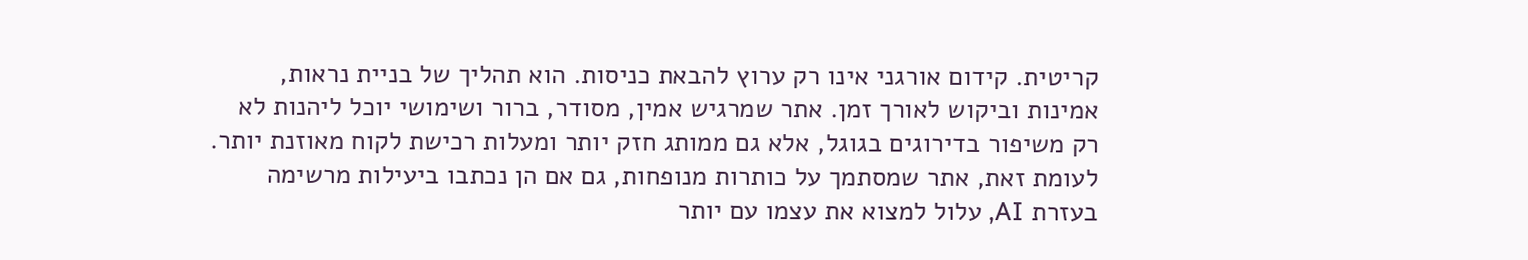קריטית. קידום אורגני אינו רק ערוץ להבאת כניסות. הוא תהליך של בניית נראות, אמינות וביקוש לאורך זמן. אתר שמרגיש אמין, מסודר, ברור ושימושי יוכל ליהנות לא רק משיפור בדירוגים בגוגל, אלא גם ממותג חזק יותר ומעלות רכישת לקוח מאוזנת יותר.
לעומת זאת, אתר שמסתמך על כותרות מנופחות, גם אם הן נכתבו ביעילות מרשימה בעזרת AI, עלול למצוא את עצמו עם יותר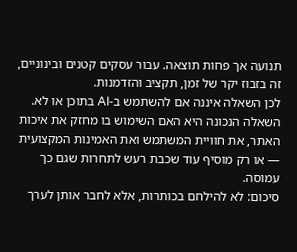תנועה אך פחות תוצאה. עבור עסקים קטנים ובינוניים, זה בזבוז יקר של זמן, תקציב והזדמנות.
לכן השאלה איננה אם להשתמש ב-AI בתוכן או לא. השאלה הנכונה היא האם השימוש בו מחזק את איכות האתר, את חוויית המשתמש ואת האמינות המקצועית — או רק מוסיף עוד שכבת רעש לתחרות שגם כך עמוסה.
סיכום: לא להילחם בכותרות, אלא לחבר אותן לערך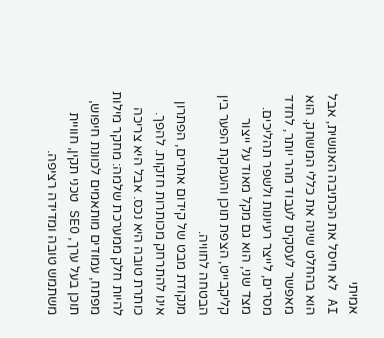אמיתי
AI לא חיסל את הכתיבה האנושית, אבל הוא בהחלט שינה את כללי המשחק. הוא מאפשר לעסקים לעבוד מהר יותר, לחדד מסרים, לייצר רעיונות ולשפר תהליכים. מצד שני, הוא גם מקל מאוד על ייצור קליקבייט, הצפת תוכן והעמקת הפער בין הבטחה לחוויה.
מנקודת מבט של קידום אתרים, הפתרון אינו להתרחק מכותרות חזקות. להפך. כותרת טובה היא נכס. אבל היא צריכה להיות חלק ממערכת שלמה: מחקר מילות מפתח, עמודים מותאמים לכוונת חיפוש, תוכן בעל ערך, SEO טכני תקין, חוויית משתמש טובה ומדידה רציפה.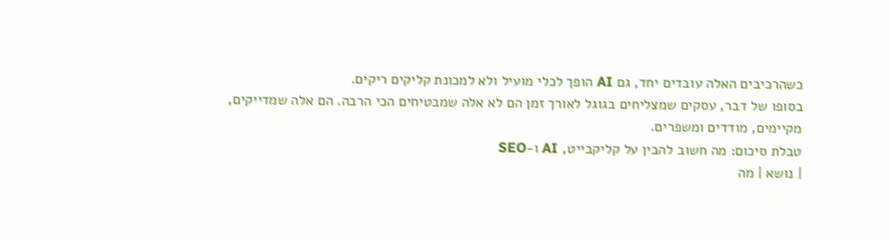כשהרכיבים האלה עובדים יחד, גם AI הופך לכלי מועיל ולא למכונת קליקים ריקים.
בסופו של דבר, עסקים שמצליחים בגוגל לאורך זמן הם לא אלה שמבטיחים הכי הרבה. הם אלה שמדייקים, מקיימים, מודדים ומשפרים.
טבלת סיכום: מה חשוב להבין על קליקבייט, AI ו-SEO
| נושא | מה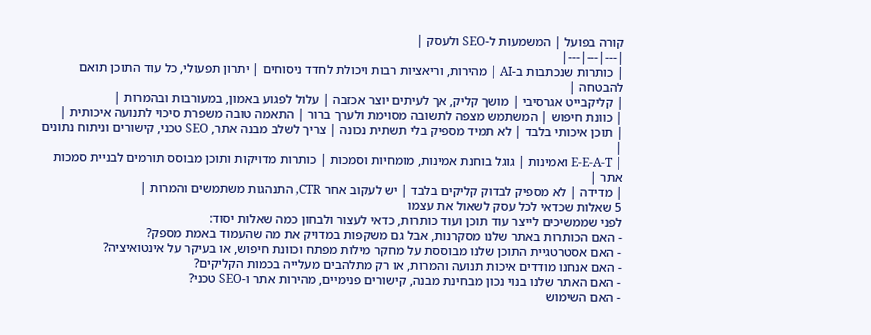קורה בפועל | המשמעות ל-SEO ולעסק |
|---|---|---|
| כותרות שנכתבות ב-AI | מהירות, וריאציות רבות ויכולת לחדד ניסוחים | יתרון תפעולי, כל עוד התוכן תואם להבטחה |
| קליקבייט אגרסיבי | מושך קליק, אך לעיתים יוצר אכזבה | עלול לפגוע באמון, במעורבות ובהמרות |
| כוונת חיפוש | המשתמש מצפה לתשובה מסוימת ולערך ברור | התאמה טובה משפרת סיכוי לתנועה איכותית |
| תוכן איכותי בלבד | לא תמיד מספיק בלי תשתית נכונה | צריך לשלב מבנה אתר, SEO טכני, קישורים וניתוח נתונים |
| E-E-A-T ואמינות | גוגל בוחנת אמינות, מומחיות וסמכות | כותרות מדויקות ותוכן מבוסס תורמים לבניית סמכות אתר |
| מדידה | לא מספיק לבדוק קליקים בלבד | יש לעקוב אחר CTR, התנהגות משתמשים והמרות |
5 שאלות שכדאי לכל עסק לשאול את עצמו
לפני שממשיכים לייצר עוד תוכן ועוד כותרות, כדאי לעצור ולבחון כמה שאלות יסוד:
- האם הכותרות באתר שלנו מסקרנות, אבל גם משקפות במדויק את מה שהעמוד באמת מספק?
- האם אסטרטגיית התוכן שלנו מבוססת על מחקר מילות מפתח וכוונת חיפוש, או בעיקר על אינטואיציה?
- האם אנחנו מודדים איכות תנועה והמרות, או רק מתלהבים מעלייה בכמות הקליקים?
- האם האתר שלנו בנוי נכון מבחינת מבנה, קישורים פנימיים, מהירות אתר ו-SEO טכני?
- האם השימוש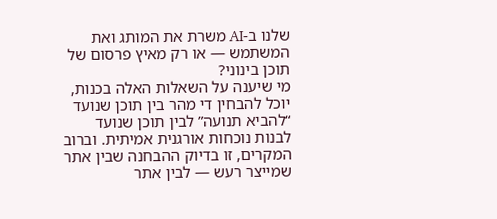שלנו ב-AI משרת את המותג ואת המשתמש — או רק מאיץ פרסום של תוכן בינוני?
מי שיענה על השאלות האלה בכנות, יוכל להבחין די מהר בין תוכן שנועד “להביא תנועה” לבין תוכן שנועד לבנות נוכחות אורגנית אמיתית. וברוב המקרים, זו בדיוק ההבחנה שבין אתר שמייצר רעש — לבין אתר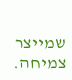שמייצר צמיחה.